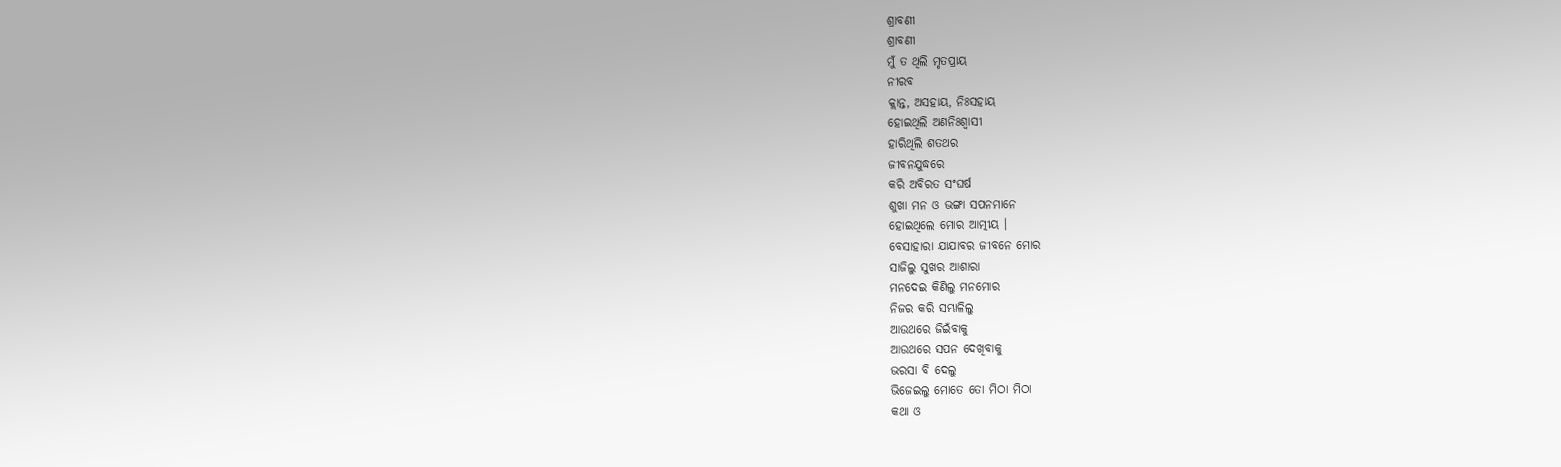ଶ୍ରାବଣୀ
ଶ୍ରାବଣୀ
ମୁଁ ତ ଥିଲି ମୃତପ୍ରାୟ
ନୀରବ
କ୍ଲାନ୍ତ, ଅସହାୟ, ନିଃସହାୟ
ହୋଇଥିଲି ଅଣନିଃଶ୍ଵାସୀ
ହାରିଥିଲି ଶତଥର
ଜୀବନଯୁଦ୍ଧରେ
କରି ଅବିରତ ସଂଘର୍ଷ
ଶୁଖା ମନ ଓ ଭଙ୍ଗା ସପନମାନେ
ହୋଇଥିଲେ ମୋର ଆତ୍ମୀୟ ।
ବେସାହାରା ଯାଯାବର ଜୀବନେ ମୋର
ସାଜିଲୁ ସୁଖର ଆଶାରା
ମନଦେଇ କିଣିଲୁ ମନମୋର
ନିଜର କରି ସମ୍ଭାଳିଲୁ
ଆଉଥରେ ଜିଇଁବାକୁ
ଆଉଥରେ ସପନ ଦେଖିବାକୁ
ଭରସା ବି ଦେଲୁ
ଭିଜେଇଲୁ ମୋତେ ତୋ ମିଠା ମିଠା
କଥା ଓ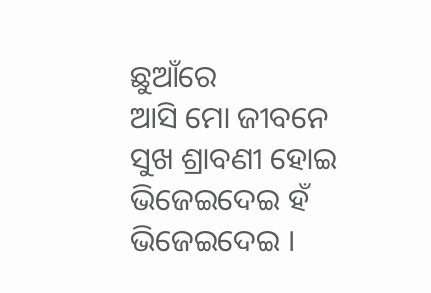ଛୁଆଁରେ
ଆସି ମୋ ଜୀବନେ
ସୁଖ ଶ୍ରାବଣୀ ହୋଇ
ଭିଜେଇଦେଇ ହଁ ଭିଜେଇଦେଇ ।